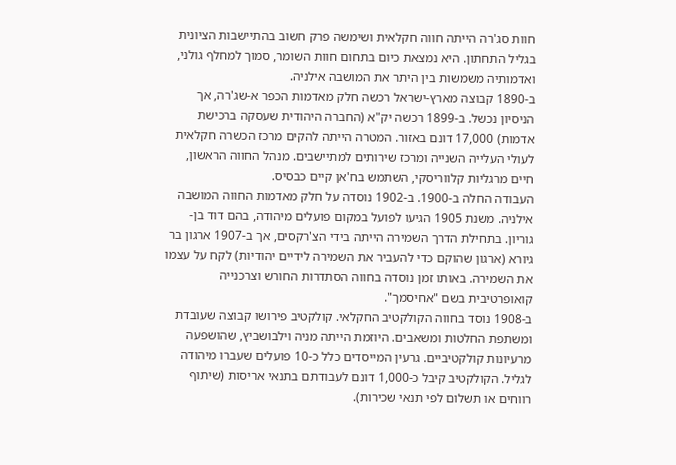חוות סג'רה הייתה חווה חקלאית ושימשה פרק חשוב בהתיישבות הציונית בגליל התחתון. היא נמצאת כיום בתחום חוות השומר, סמוך למחלף גולני, ואדמותיה משמשות בין היתר את המושבה אילניה.
ב-1890 קבוצה מארץ-ישראל רכשה חלק מאדמות הכפר א-שג'רה, אך הניסיון נכשל. ב-1899 רכשה יק"א (החברה היהודית שעסקה ברכישת אדמות) 17,000 דונם באזור. המטרה הייתה להקים מרכז הכשרה חקלאית לעולי העלייה השנייה ומרכז שירותים למתיישבים. מנהל החווה הראשון, חיים מרגליות קלווריסקי, השתמש בח'אן קיים כבסיס.
העבודה החלה ב-1900. ב-1902 נוסדה על חלק מאדמות החווה המושבה אילניה. משנת 1905 הגיעו לפועל במקום פועלים מיהודה, בהם דוד בן-גוריון. בתחילת הדרך השמירה הייתה בידי הצ'רקסים, אך ב-1907 ארגון בר גיורא (ארגון שהוקם כדי להעביר את השמירה לידיים יהודיות) לקח על עצמו את השמירה. באותו זמן נוסדה בחווה הסתדרות החורש וצרכנייה קואופרטיבית בשם "אחיסמך".
ב-1908 נוסד בחווה הקולקטיב החקלאי. קולקטיב פירושו קבוצה שעובדת ומשתפת החלטות ומשאבים. היוזמת הייתה מניה וילבושביץ, שהושפעה מרעיונות קולקטיביים. גרעין המייסדים כלל כ-10 פועלים שעברו מיהודה לגליל. הקולקטיב קיבל כ-1,000 דונם לעבודתם בתנאי אריסות (שיתוף רווחים או תשלום לפי תנאי שכירות).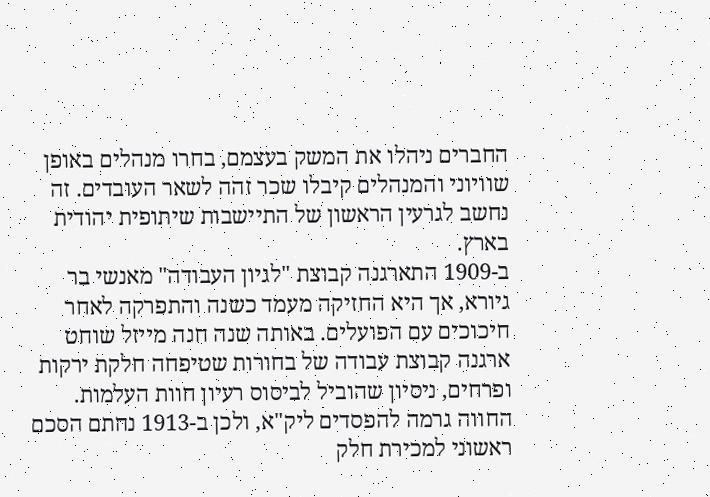החברים ניהלו את המשק בעצמם, בחרו מנהלים באופן שוויוני והמנהלים קיבלו שכר זהה לשאר העובדים. זה נחשב לגרעין הראשון של התיישבות שיתופית יהודית בארץ.
ב-1909 התארגנה קבוצת "לגיון העבודה" מאנשי בר גיורא, אך היא החזיקה מעמד כשנה והתפרקה לאחר חיכוכים עם הפועלים. באותה שנה חנה מייזל שוחט ארגנה קבוצת עבודה של בחורות שטיפחה חלקת ירקות ופרחים, ניסיון שהוביל לביסוס רעיון חוות העלמות.
החווה גרמה להפסדים ליק"א, ולכן ב-1913 נחתם הסכם ראשוני למכירת חלק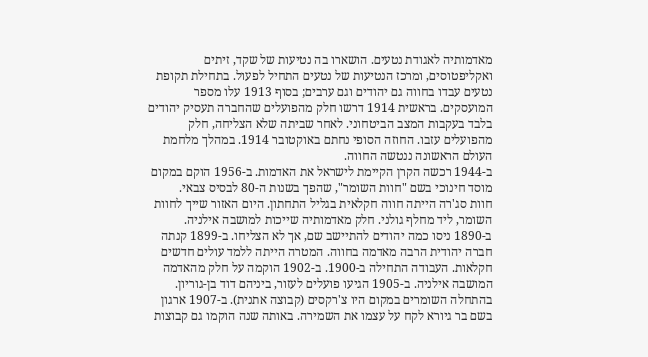מאדמותיה לאגודת נטעים. הושארו בה נטיעות של שקד, זיתים ואקליפטוסים, ומרכז הנטיעות של נטעים התחיל לפעול. בתחילת תקופת נטעים עבדו בחווה גם יהודים וגם ערבים; בסוף 1913 עלו מספר המועסקים. בראשית 1914 דרשו חלק מהפועלים שהחברה תעסיק יהודים בלבד בעקבות המצב הביטחוני. לאחר שביתה שלא הצליחה, חלק מהפועלים עזבו. החוזה הסופי נחתם באוקטובר 1914. במהלך מלחמת העולם הראשונה ננטשה החווה.
ב-1944 רכשה הקרן הקיימת לישראל את האדמות. ב-1956 הוקם במקום מוסד חינוכי בשם "חוות השומר", שהפך בשנות ה-80 לבסיס צבאי.
חוות סג'רה הייתה חווה חקלאית בגליל התחתון. היום האזור שייך לחוות השומר, ליד מחלף גולני. חלק מאדמותיה שייכות למושבה אילניה.
ב-1890 ניסו כמה יהודים להתיישב שם, אך לא הצליחו. ב-1899 קנתה חברה יהודית הרבה מאדמה בחווה. המטרה הייתה ללמד עולים חדשים חקלאות. העבודה התחילה ב-1900. ב-1902 הוקמה על חלק מהאדמה המושבה אילניה. ב-1905 הגיעו פועלים לעזור, ביניהם דוד בן-גוריון.
בהתחלה השומרים במקום היו צ'רקסים (קבוצה אתנית). ב-1907 ארגון בשם בר גיורא לקח על עצמו את השמירה. באותה שנה הוקמו גם קבוצות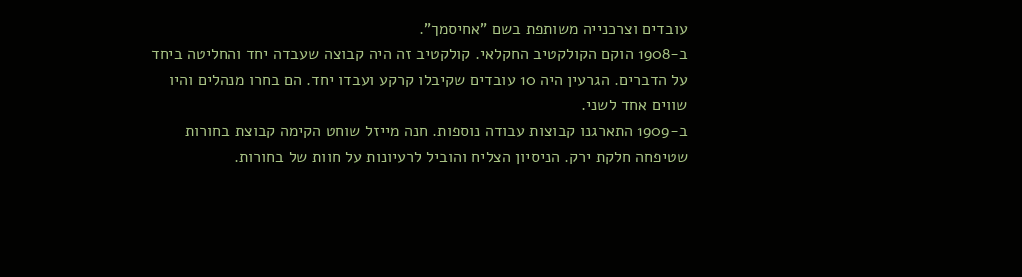עובדים וצרכנייה משותפת בשם "אחיסמך".
ב-1908 הוקם הקולקטיב החקלאי. קולקטיב זה היה קבוצה שעבדה יחד והחליטה ביחד על הדברים. הגרעין היה 10 עובדים שקיבלו קרקע ועבדו יחד. הם בחרו מנהלים והיו שווים אחד לשני.
ב-1909 התארגנו קבוצות עבודה נוספות. חנה מייזל שוחט הקימה קבוצת בחורות שטיפחה חלקת ירק. הניסיון הצליח והוביל לרעיונות על חוות של בחורות.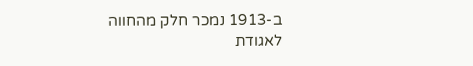ב-1913 נמכר חלק מהחווה לאגודת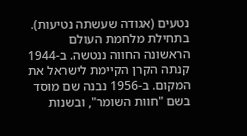נטעים (אגודה שעשתה נטיעות). בתחילת מלחמת העולם הראשונה החווה ננטשה. ב-1944 קנתה הקרן הקיימת לישראל את המקום. ב-1956 נבנה שם מוסד בשם "חוות השומר", ובשנות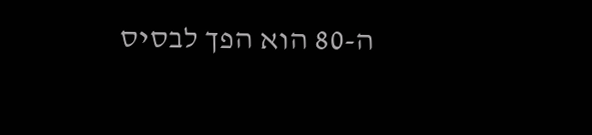ה-80 הוא הפך לבסיס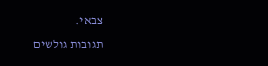צבאי.
תגובות גולשים